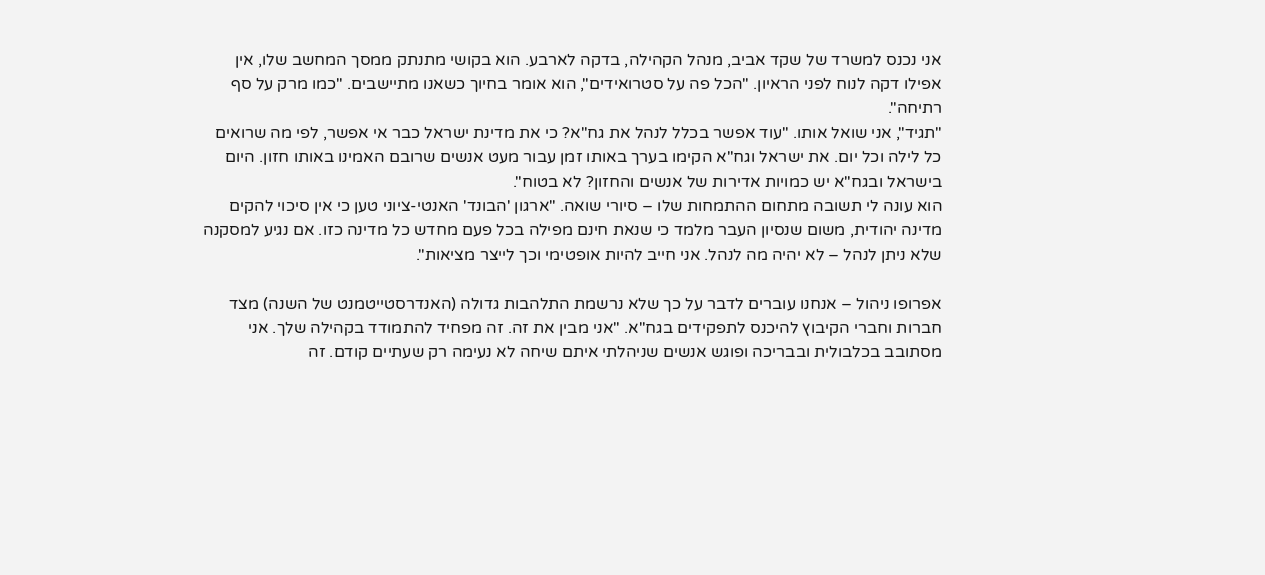אני נכנס למשרד של שקד אביב, מנהל הקהילה, בדקה לארבע. הוא בקושי מתנתק ממסך המחשב שלו, אין אפילו דקה לנוח לפני הראיון. "הכל פה על סטרואידים", הוא אומר בחיוך כשאנו מתיישבים. "כמו מרק על סף רתיחה".
"תגיד", אני שואל אותו. "עוד אפשר בכלל לנהל את גח"א? כי את מדינת ישראל כבר אי אפשר, לפי מה שרואים כל לילה וכל יום. את ישראל וגח"א הקימו בערך באותו זמן עבור מעט אנשים שרובם האמינו באותו חזון. היום בישראל ובגח"א יש כמויות אדירות של אנשים והחזון? לא בטוח".
הוא עונה לי תשובה מתחום ההתמחות שלו – סיורי שואה. "ארגון 'הבונד' האנטי-ציוני טען כי אין סיכוי להקים מדינה יהודית, משום שנסיון העבר מלמד כי שנאת חינם מפילה בכל פעם מחדש כל מדינה כזו. אם נגיע למסקנה שלא ניתן לנהל – לא יהיה מה לנהל. אני חייב להיות אופטימי וכך לייצר מציאות".

אפרופו ניהול – אנחנו עוברים לדבר על כך שלא נרשמת התלהבות גדולה (האנדרסטייטמנט של השנה) מצד חברות וחברי הקיבוץ להיכנס לתפקידים בגח"א. "אני מבין את זה. זה מפחיד להתמודד בקהילה שלך. אני מסתובב בכלבולית ובבריכה ופוגש אנשים שניהלתי איתם שיחה לא נעימה רק שעתיים קודם. זה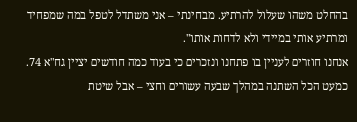בהחלט משהו שעלול להרתיע. מבחינתי – אני משתדל לטפל במה שמפחיד ומרתיע אותי במיידי ולא לדחות אותו".
אנחנו חוזרים לעניין בו פתחנו ונזכרים כי בעוד כמה חודשים יציין גח"א 74. כמעט הכל השתנה במהלך שבעה עשורים וחצי – אבל שיטת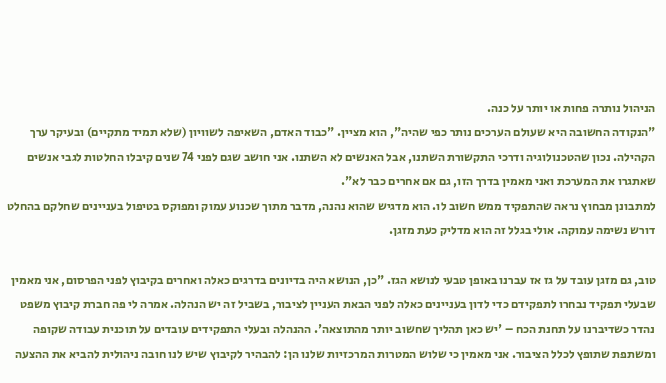הניהול נותרה פחות או יותר על כנה.
"הנקודה החשובה היא שעולם הערכים נותר כפי שהיה", הוא מציין. "כבוד האדם, השאיפה לשוויון (שלא תמיד מתקיים) ובעיקר ערך הקהילה. נכון שהטכנולוגיה ודרכי התקשורת השתנו, אבל האנשים לא השתנו. אני חושב שגם לפני 74 שנים קיבלו החלטות לגבי אנשים שאתגרו את המערכת ואני מאמין בדרך הזו, גם אם אחרים כבר לא".
למתבונן מבחוץ נראה שהתפקיד ממש חשוב לו. הוא מדגיש שהוא נהנה, מדבר מתוך שכנוע עמוק ומפוקס בטיפול בעניינים שחלקם בהחלט דורש נשימה עמוקה. אולי בגלל זה הוא מדליק כעת מזגן.

טוב, גם מזגן עובד על גז אז עברנו באופן טבעי לנושא הגז. "כן, הנושא היה בדיונים בדרגים כאלה ואחרים בקיבוץ לפני הפרסום, אני מאמין שבעלי תפקיד נבחרו לתפקידם כדי לדון בעניינים כאלה לפני הבאת העניין לציבור, בשביל זה יש הנהלה. אמרה לי פה חברת קיבוץ משפט נהדר כשדיברנו על תחנת הכח – 'יש כאן תהליך שחשוב יותר מהתוצאה'. ההנהלה ובעלי התפקידים עובדים על תוכנית עבודה שקופה ומשתפת שתופץ לכלל הציבור. אני מאמין כי שלוש המטרות המרכזיות שלנו הן: להבהיר לקיבוץ שיש לנו חובה ניהולית להביא את ההצעה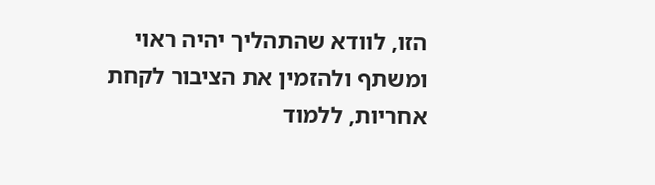הזו, לוודא שהתהליך יהיה ראוי ומשתף ולהזמין את הציבור לקחת אחריות, ללמוד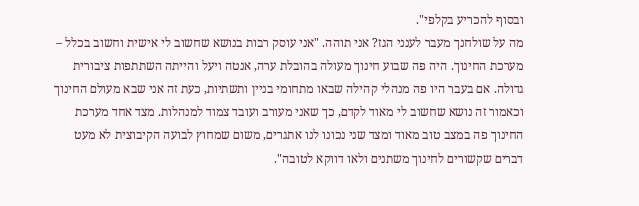ובסוף להכריע בקלפי".
מה על שולחנך מעבר לענני הגז? אני תוהה. "אני עוסק רבות בנושא שחשוב לי אישית וחשוב בכלל – מערכת החינוך. היה פה שבוע חינוך מעולה בהובלת ערה, אנטה ויעל והייתה השתתפות ציבורית גדולה. אם בעבר היו פה מנהלי קהילה שבאו מתחומי בניין ותשתיות, כעת זה אני שבא מעולם החינוך וכאמור זה נושא שחשוב לי מאוד לקדם, כך שאני מעורב ועובד צמוד למנהלות. מצד אחד מערכת החינוך פה במצב טוב מאוד ומצד שני נכונו לנו אתגרים, משום שמחוץ לבועה הקיבוצית לא מעט דברים שקשורים לחינוך משתנים ולאו דווקא לטובה".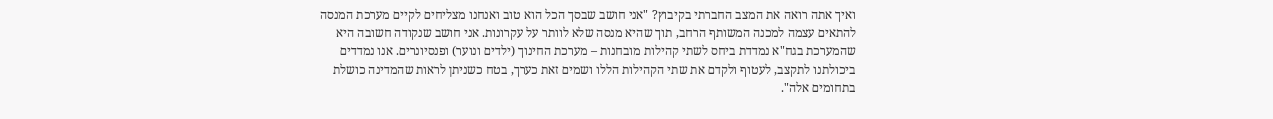ואיך אתה רואה את המצב החברתי בקיבוץ? "אני חושב שבסך הכל הוא טוב ואנחנו מצליחים לקיים מערכת המנסה להתאים עצמה למכנה המשותף הרחב, תוך שהיא מנסה שלא לוותר על עקרונות. אני חושב שנקודה חשובה היא שהמערכת בגח"א נמדדת ביחס לשתי קהילות מובחנות – מערכת החינוך (ילדים ונוער) ופנסיונרים. אנו נמדדים ביכולתנו לתקצב, לעטוף ולקדם את שתי הקהילות הללו ושמים זאת כערך, בטח כשניתן לראות שהמדינה כושלת בתחומים אלה".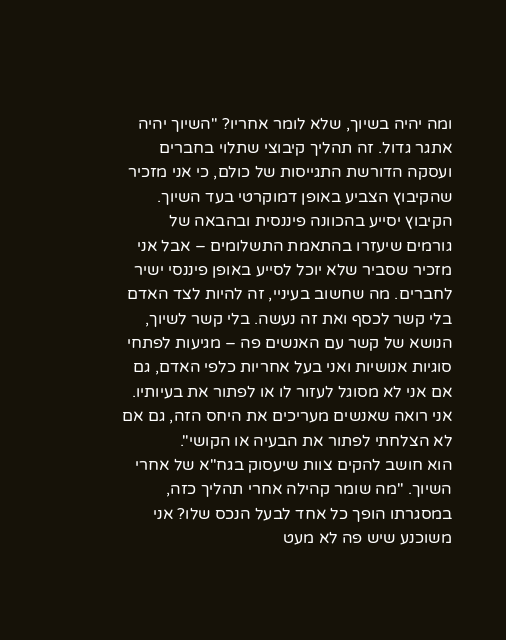ומה יהיה בשיוך, שלא לומר אחריו? "השיוך יהיה אתגר גדול. זה תהליך קיבוצי שתלוי בחברים ועסקה הדורשת התגייסות של כולם, כי אני מזכיר שהקיבוץ הצביע באופן דמוקרטי בעד השיוך. הקיבוץ יסייע בהכוונה פיננסית ובהבאה של גורמים שיעזרו בהתאמת התשלומים – אבל אני מזכיר שסביר שלא יוכל לסייע באופן פיננסי ישיר לחברים. מה שחשוב בעיניי, זה להיות לצד האדם בלי קשר לכסף ואת זה נעשה. בלי קשר לשיוך, הנושא של קשר עם האנשים פה – מגיעות לפתחי סוגיות אנושיות ואני בעל אחריות כלפי האדם, גם אם אני לא מסוגל לעזור לו או לפתור את בעיותיו. אני רואה שאנשים מעריכים את היחס הזה, גם אם לא הצלחתי לפתור את הבעיה או הקושי".
הוא חושב להקים צוות שיעסוק בגח"א של אחרי השיוך. "מה שומר קהילה אחרי תהליך כזה, במסגרתו הופך כל אחד לבעל הנכס שלו? אני משוכנע שיש פה לא מעט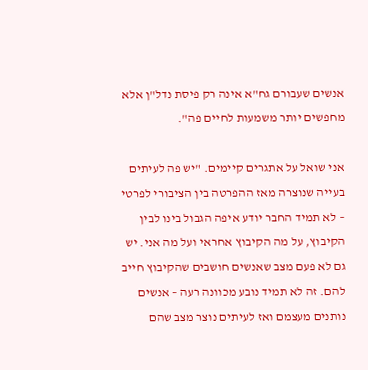אנשים שעבורם גח"א אינה רק פיסת נדל"ן אלא מחפשים יותר משמעות לחיים פה".

אני שואל על אתגרים קיימים. "יש פה לעיתים בעייה שנוצרה מאז ההפרטה בין הציבורי לפרטי – לא תמיד החבר יודע איפה הגבול בינו לבין הקיבוץ, על מה הקיבוץ אחראי ועל מה אני. יש גם לא פעם מצב שאנשים חושבים שהקיבוץ חייב להם. זה לא תמיד נובע מכוונה רעה – אנשים נותנים מעצמם ואז לעיתים נוצר מצב שהם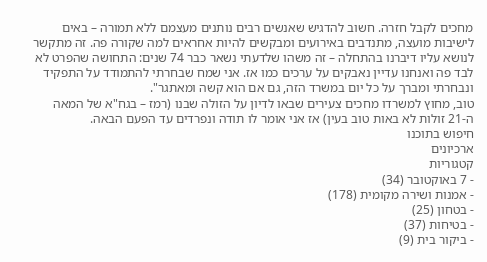מחכים לקבל חזרה. חשוב להדגיש שאנשים רבים נותנים מעצמם ללא תמורה – באים לישיבות מועצה, מתנדבים באירועים ומבקשים להיות אחראים למה שקורה פה. זה מתקשר לנושא עליו דיברנו בהתחלה – זה משהו שלדעתי נשאר כבר 74 שנים: התחושה שהפרט לא לבד פה ואנחנו עדיין נאבקים על ערכים כמו אז. אני שמח שבחרתי להתמודד על התפקיד ונבחרתי ומברך על כל יום במשרד הזה, גם אם הוא קשה ומאתגר".
טוב, מחוץ למשרדו מחכים צעירים שבאו לדיון על הזולה שבנו (רמז – בגח"א של המאה ה-21 זולות לא באות טוב בעין) אז אני אומר לו תודה ונפרדים עד הפעם הבאה.
חיפוש בתוכנו
ארכיונים
קטגוריות
- 7 באוקטובר (34)
- אמנות ושירה מקומית (178)
- בטחון (25)
- בטיחות (37)
- ביקור בית (9)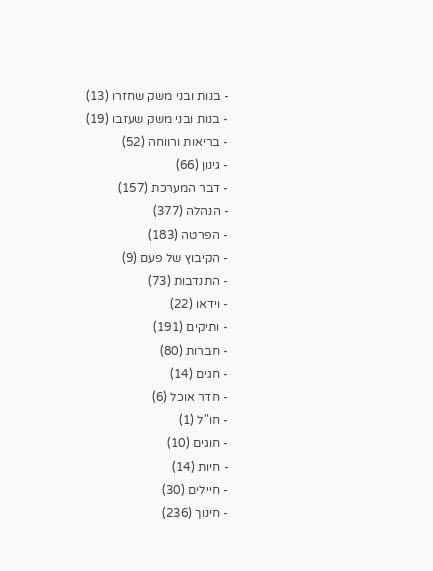- בנות ובני משק שחזרו (13)
- בנות ובני משק שעזבו (19)
- בריאות ורווחה (52)
- גינון (66)
- דבר המערכת (157)
- הנהלה (377)
- הפרטה (183)
- הקיבוץ של פעם (9)
- התנדבות (73)
- וידאו (22)
- ותיקים (191)
- חברות (80)
- חגים (14)
- חדר אוכל (6)
- חו"ל (1)
- חוגים (10)
- חיות (14)
- חיילים (30)
- חינוך (236)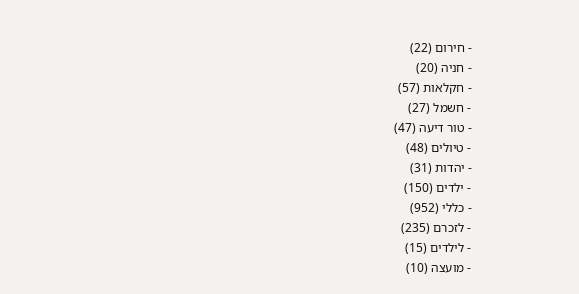- חירום (22)
- חניה (20)
- חקלאות (57)
- חשמל (27)
- טור דיעה (47)
- טיולים (48)
- יהדות (31)
- ילדים (150)
- כללי (952)
- לזכרם (235)
- לילדים (15)
- מועצה (10)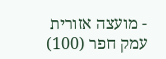- מועצה אזורית עמק חפר (100)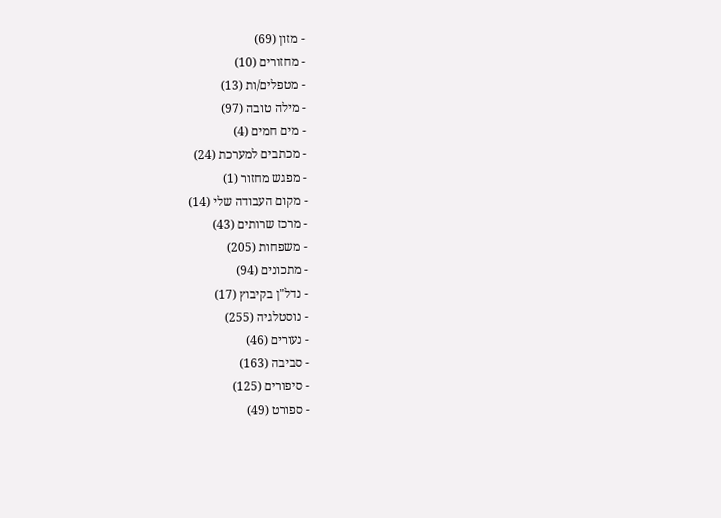- מזון (69)
- מחזורים (10)
- מטפלים/ות (13)
- מילה טובה (97)
- מים חמים (4)
- מכתבים למערכת (24)
- מפגש מחזור (1)
- מקום העבודה שלי (14)
- מרכז שרותים (43)
- משפחות (205)
- מתכונים (94)
- נדל"ן בקיבוץ (17)
- נוסטלגיה (255)
- נעורים (46)
- סביבה (163)
- סיפורים (125)
- ספורט (49)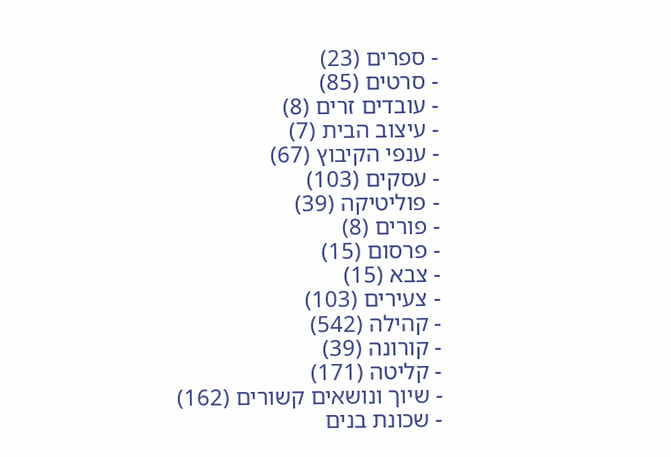- ספרים (23)
- סרטים (85)
- עובדים זרים (8)
- עיצוב הבית (7)
- ענפי הקיבוץ (67)
- עסקים (103)
- פוליטיקה (39)
- פורים (8)
- פרסום (15)
- צבא (15)
- צעירים (103)
- קהילה (542)
- קורונה (39)
- קליטה (171)
- שיוך ונושאים קשורים (162)
- שכונת בנים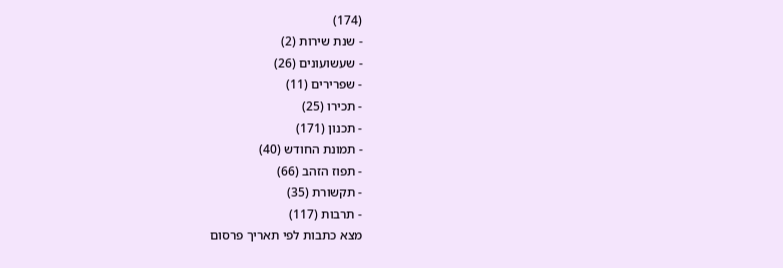(174)
- שנת שירות (2)
- שעשועונים (26)
- שפרירים (11)
- תכירו (25)
- תכנון (171)
- תמונת החודש (40)
- תפוז הזהב (66)
- תקשורת (35)
- תרבות (117)
מצא כתבות לפי תאריך פרסום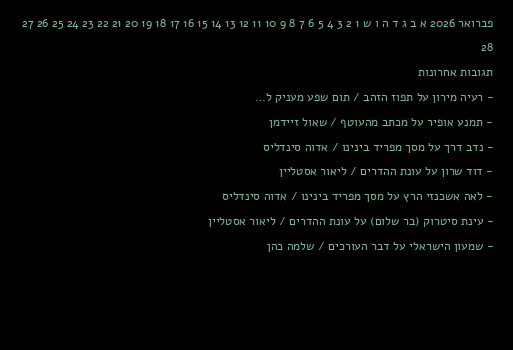פברואר 2026 א ב ג ד ה ו ש 1 2 3 4 5 6 7 8 9 10 11 12 13 14 15 16 17 18 19 20 21 22 23 24 25 26 27 28
תגובות אחרונות
- רעיה מירון על תפוז הזהב / תום שפע מעניק ל…
- תמנע אופיר על מכתב מהעוטף / שאול זיידמן
- נדב דרך על מסך מפריד בינינו / אדוה סינדליס
- דוד שרון על עונת ההדרים / ליאור אסטליין
- לאה אשכנזי הרץ על מסך מפריד בינינו / אדוה סינדליס
- עינת סיטרוק (בר שלום) על עונת ההדרים / ליאור אסטליין
- שמעון הישראלי על דבר העורכים / שלמה כהן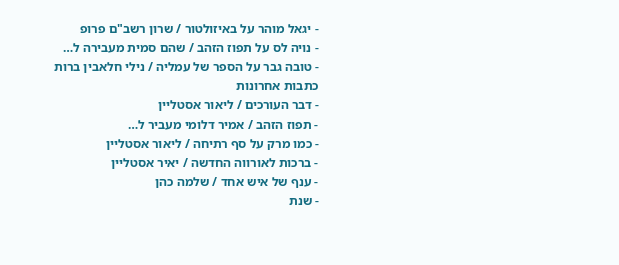- יגאל מוהר על באיזולטור / שרון רשב"ם פרופ
- נויה לס על תפוז הזהב / שהם סמית מעבירה ל…
- טובה גבר על הספר של עמליה / נילי חלאבין ברות
כתבות אחרונות
- דבר העורכים / ליאור אסטליין
- תפוז הזהב / אמיר דלומי מעביר ל…
- כמו מרק על סף רתיחה / ליאור אסטליין
- ברכות לאורווה החדשה / יאיר אסטליין
- ענף של איש אחד / שלמה כהן
- שנת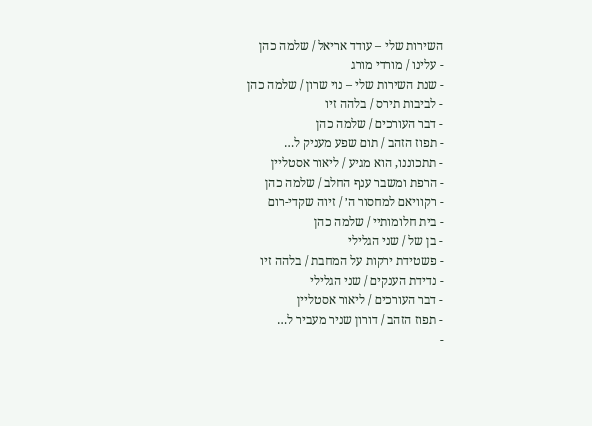השירות שלי – עודד אריאל / שלמה כהן
- עלינו / מורדי מורג
- שנת השירות שלי – נוי שרון / שלמה כהן
- לביבות תירס / בלהה זיו
- דבר העורכים / שלמה כהן
- תפוז הזהב / תום שפע מעניק ל…
- תתכוננו, הוא מגיע / ליאור אסטליין
- הרפת ומשבר ענף החלב / שלמה כהן
- רקוויאם למחסור ה׳ / זיוה שקדי-רום
- בית חלומותיי / שלמה כהן
- בן של / שני הגלילי
- פשטידת ירקות על המחבת / בלהה זיו
- נדידת הענקים / שני הגלילי
- דבר העורכים / ליאור אסטליין
- תפוז הזהב / דורון שניר מעביר ל…
-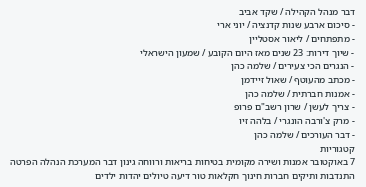דבר מנהל הקהילה / שקד אביב
- סיכום ארבע שנות קדנציה / יוני ארי
- מתפתחים / ליאור אסטליין
- שיוך דירות: 23 שנים מאז היום הקובע / שמעון הישראלי
- הנגרים הכי צעירים / שלמה כהן
- מכתב מהעוטף / שאול זיידמן
- אמנות חברתית / שלמה כהן
- צריך לעשן / שרון רשב"ם פרופ
- מרק צ'ורבה הונגרי / בלהה זיו
- דבר העורכים / שלמה כהן
קטגוריות
7 באוקטובר אמנות ושירה מקומית בטיחות בריאות ורווחה גינון דבר המערכת הנהלה הפרטה התנדבות ותיקים חברות חינוך חקלאות טור דיעה טיולים יהדות ילדים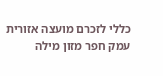כללי לזכרם מועצה אזורית עמק חפר מזון מילה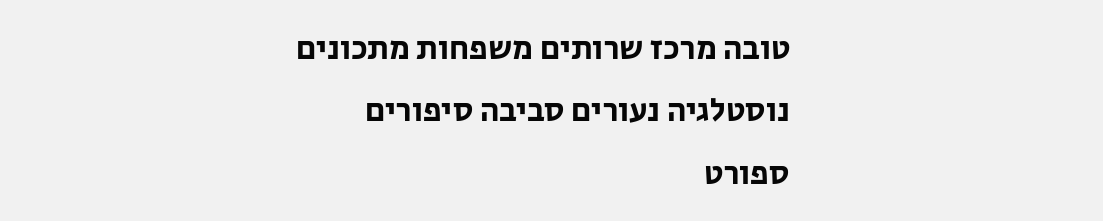טובה מרכז שרותים משפחות מתכונים נוסטלגיה נעורים סביבה סיפורים ספורט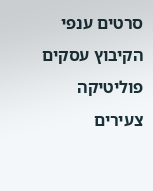סרטים ענפי הקיבוץ עסקים פוליטיקה צעירים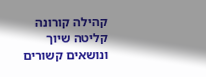קהילה קורונה קליטה שיוך ונושאים קשורים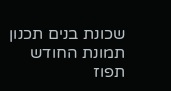שכונת בנים תכנון תמונת החודש תפוז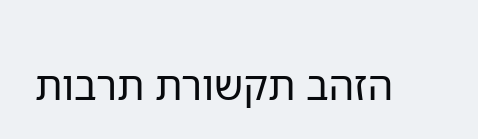הזהב תקשורת תרבות